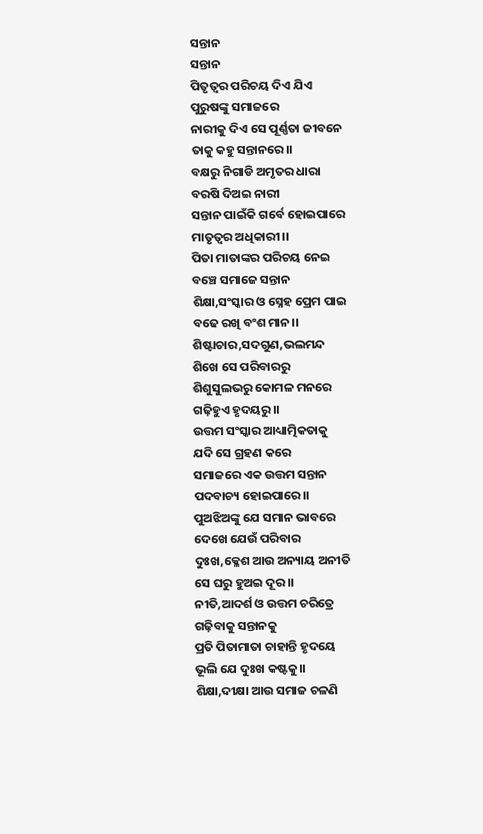ସନ୍ତାନ
ସନ୍ତାନ
ପିତୃତ୍ଵର ପରିଚୟ ଦିଏ ଯିଏ
ପୁରୁଷଙ୍କୁ ସମାଜରେ
ନାରୀକୁ ଦିଏ ସେ ପୂର୍ଣ୍ଣତା ଜୀବନେ
ତାକୁ କହୁ ସନ୍ତାନରେ।।
ବକ୍ଷରୁ ନିଗାଡି ଅମୃତର ଧାରା
ବରଷି ଦିଅଇ ନାରୀ
ସନ୍ତାନ ପାଇଁକି ଗର୍ବେ ହୋଇପାରେ
ମାତୃତ୍ୱର ଅଧିକାରୀ।।
ପିତା ମାତାଙ୍କର ପରିଚୟ ନେଇ
ବଞ୍ଚେ ସମାଜେ ସନ୍ତାନ
ଶିକ୍ଷା,ସଂସ୍କାର ଓ ସ୍ନେହ ପ୍ରେମ ପାଇ
ବଢେ ରଖି ବଂଶ ମାନ।।
ଶିଷ୍ଟାଚାର,ସଦଗୁଣ,ଭଲମନ୍ଦ
ଶିଖେ ସେ ପରିବାରରୁ
ଶିଶୁସୁଲଭରୁ କୋମଳ ମନରେ
ଗଢ଼ିହୁଏ ହୃଦୟରୁ।।
ଉତ୍ତମ ସଂସ୍କାର ଆଧ୍ୟାତ୍ମିକତାକୁ
ଯଦି ସେ ଗ୍ରହଣ କରେ
ସମାଜରେ ଏକ ଉତ୍ତମ ସନ୍ତାନ
ପଦବାଚ୍ୟ ହୋଇପାରେ।।
ପୁଅଝିଅଙ୍କୁ ଯେ ସମାନ ଭାବରେ
ଦେଖେ ଯେଉଁ ପରିବାର
ଦୁଃଖ,କ୍ଳେଶ ଆଉ ଅନ୍ୟାୟ ଅନୀତି
ସେ ଘରୁ ହୁଅଇ ଦୂର।।
ନୀତି,ଆଦର୍ଶ ଓ ଉତ୍ତମ ଚରିତ୍ରେ
ଗଢ଼ିବାକୁ ସନ୍ତାନକୁ
ପ୍ରତି ପିତାମାତା ଚାହାନ୍ତି ହୃଦୟେ
ଭୂଲି ଯେ ଦୁଃଖ କଷ୍ଟକୁ।।
ଶିକ୍ଷା,ଦୀକ୍ଷା ଆଉ ସମାଜ ଚଳଣି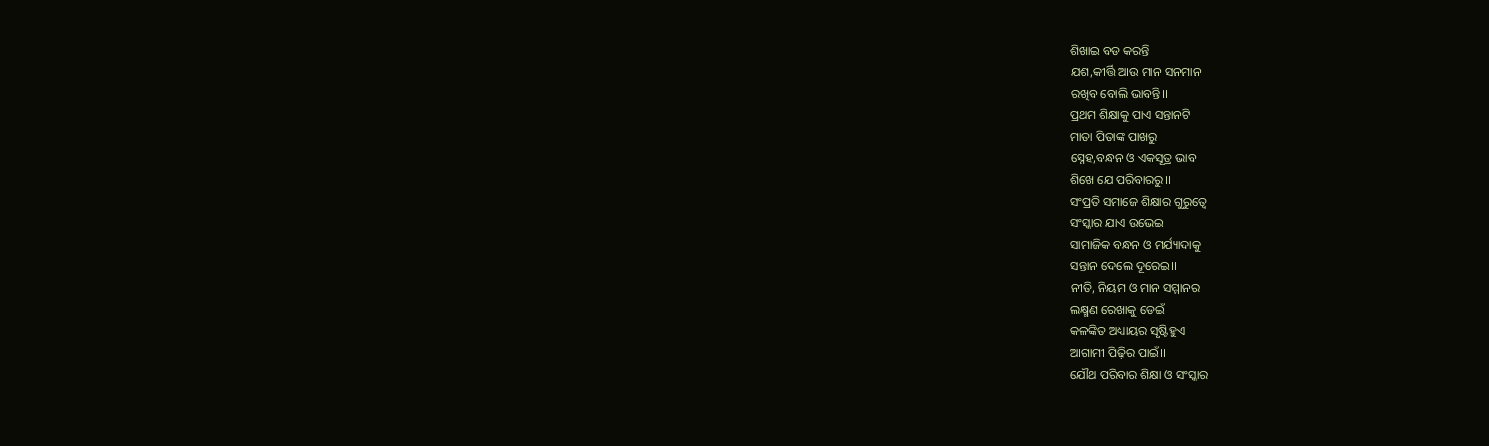ଶିଖାଇ ବଡ କରନ୍ତି
ଯଶ,କୀର୍ତ୍ତି ଆଉ ମାନ ସନମାନ
ରଖିବ ବୋଲି ଭାବନ୍ତି।।
ପ୍ରଥମ ଶିକ୍ଷାକୁ ପାଏ ସନ୍ତାନଟି
ମାତା ପିତାଙ୍କ ପାଖରୁ
ସ୍ନେହ,ବନ୍ଧନ ଓ ଏକସୂତ୍ର ଭାବ
ଶିଖେ ଯେ ପରିବାରରୁ।।
ସଂପ୍ରତି ସମାଜେ ଶିକ୍ଷାର ଗୁରୁତ୍ୱେ
ସଂସ୍କାର ଯାଏ ଉଭେଇ
ସାମାଜିକ ବନ୍ଧନ ଓ ମର୍ଯ୍ୟାଦାକୁ
ସନ୍ତାନ ଦେଲେ ଦୂରେଇ।।
ନୀତି, ନିୟମ ଓ ମାନ ସମ୍ମାନର
ଲକ୍ଷ୍ମଣ ରେଖାକୁ ଡେଇଁ
କଳଙ୍କିତ ଅଧ୍ୟାୟର ସୃଷ୍ଟିହୁଏ
ଆଗାମୀ ପିଢ଼ିର ପାଇଁ।।
ଯୌଥ ପରିବାର ଶିକ୍ଷା ଓ ସଂସ୍କାର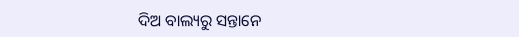ଦିଅ ବାଲ୍ୟରୁ ସନ୍ତାନେ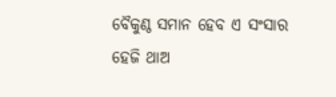ବୈକୁଣ୍ଠ ସମାନ ହେବ ଏ ସଂସାର
ହେଜି ଥାଅ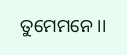ତୁମେମନେ।।